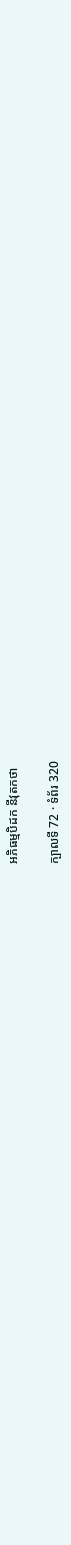អភិធម្មបិដក នីវុតកថា

ក្បាលទី 72 · ទំព័រ 320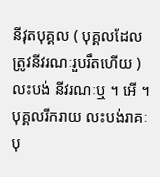នីវុតបុគ្គល ( បុគ្គលដែលត្រូវនីវរណៈរួបរឹតហើយ ) លះបង់ នីវរណៈឬ ។ អើ ។ បុគ្គលរីករាយ លះបង់រាគៈ បុ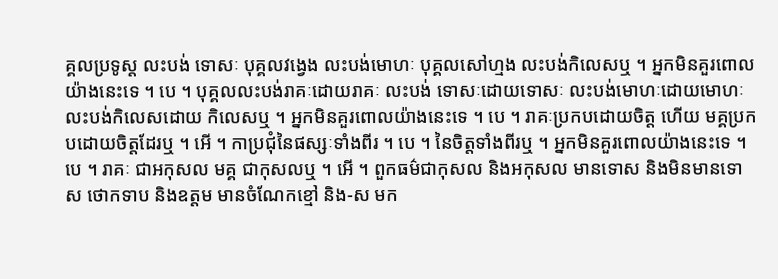គ្គលប្រទូស្ត លះបង់ ទោសៈ បុគ្គលវង្វេង លះបង់មោហៈ បុគ្គលសៅហ្មង លះបង់កិលេសឬ ។ អ្នកមិនគួរពោលយ៉ាងនេះទេ ។ បេ ។ បុគ្គលលះបង់រាគៈដោយរាគៈ លះបង់ ទោសៈដោយទោសៈ លះបង់មោហៈដោយមោហៈ លះបង់កិលេសដោយ កិលេសឬ ។ អ្នកមិនគួរពោលយ៉ាងនេះទេ ។ បេ ។ រាគៈប្រកបដោយចិត្ត ហើយ មគ្គប្រកបដោយចិត្តដែរឬ ។ អើ ។ កាប្រជុំនៃផស្សៈទាំងពីរ ។ បេ ។ នៃចិត្តទាំងពីរឬ ។ អ្នកមិនគួរពោលយ៉ាងនេះទេ ។ បេ ។ រាគៈ ជាអកុសល មគ្គ ជាកុសលឬ ។ អើ ។ ពួកធម៌ជាកុសល និងអកុសល មានទោស និងមិនមានទោស ថោកទាប និងឧត្តម មានចំណែកខ្មៅ និង-ស មក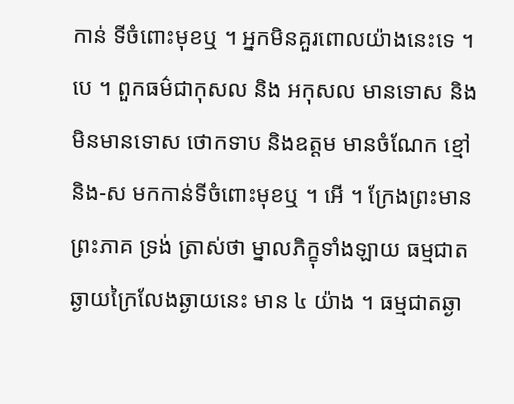កាន់ ទីចំពោះមុខឬ ។ អ្នកមិនគួរពោលយ៉ាងនេះទេ ។ បេ ។ ពួកធម៌ជាកុសល និង អកុសល មានទោស និងមិនមានទោស ថោកទាប និងឧត្តម មានចំណែក ខ្មៅ និង-ស មកកាន់ទីចំពោះមុខឬ ។ អើ ។ ក្រែងព្រះមានព្រះភាគ ទ្រង់ ត្រាស់ថា ម្នាលភិក្ខុទាំងឡាយ ធម្មជាតឆ្ងាយក្រៃលែងឆ្ងាយនេះ មាន ៤ យ៉ាង ។ ធម្មជាតឆ្ងា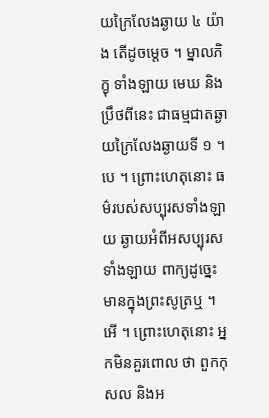យក្រៃលែងឆ្ងាយ ៤ យ៉ាង តើដូចម្តេច ។ ម្នាលភិក្ខុ ទាំងឡាយ មេឃ និងប្រឹថពីនេះ ជាធម្មជាតឆ្ងាយក្រៃលែងឆ្ងាយទី ១ ។ បេ ។ ព្រោះហេតុនោះ ធម៌របស់សប្បុរសទាំងឡាយ ឆ្ងាយអំពីអសប្បុរសទាំងឡាយ ពាក្យដូច្នេះ មានក្នុងព្រះសូត្រឬ ។ អើ ។ ព្រោះហេតុនោះ អ្នកមិនគួរពោល ថា ពួកកុសល និងអ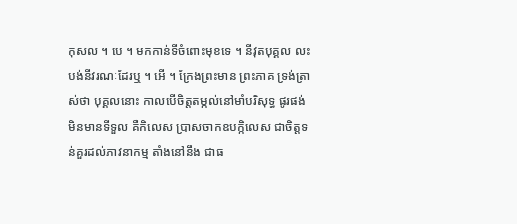កុសល ។ បេ ។ មកកាន់ទីចំពោះមុខទេ ។ នីវុតបុគ្គល លះបង់នីវរណៈដែរឬ ។ អើ ។ ក្រែងព្រះមាន ព្រះភាគ ទ្រង់ត្រាស់ថា បុគ្គលនោះ កាលបើចិត្តតម្កល់នៅមាំបរិសុទ្ធ ផូរផង់ មិនមានទីទួល គឺកិលេស ប្រាសចាកឧបក្កិលេស ជាចិត្តទន់គួរដល់ភាវនាកម្ម តាំងនៅនឹង ជាធ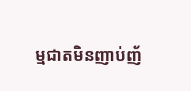ម្មជាតមិនញាប់ញ័